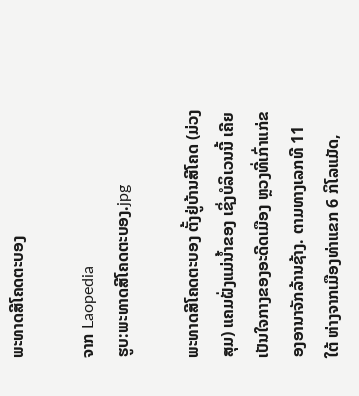ພະທາດສີໂຄດຕະບອງ

ຈາກ Laopedia
ຮູບ:ພະທາດສີໂຄດຕະບອງ.jpg

ພະທາດສີໂຄດຕະບອງ ຕັ້ງຢູ່ບ້ານສີໂຄດ (ມ່ວງສຸມ) ແຄມຝັ່ງແມ່ນ້ຳຂອງ ເຊິ່ງບໍລິເວນນີ້ ເຄີຍເປັນໃຈກາງຂອງອະດີດເມືອງ ຫຼວງທີ່ເກົ່າແກ່ຂອງອານາຈັກລ້ານຊ້າງ. ຕາມທາງເລກທີ 11 ໃຕ້ ຫ່າງຈາກເມືອງທ່າແຂກ 6 ກິໂລແມັດ,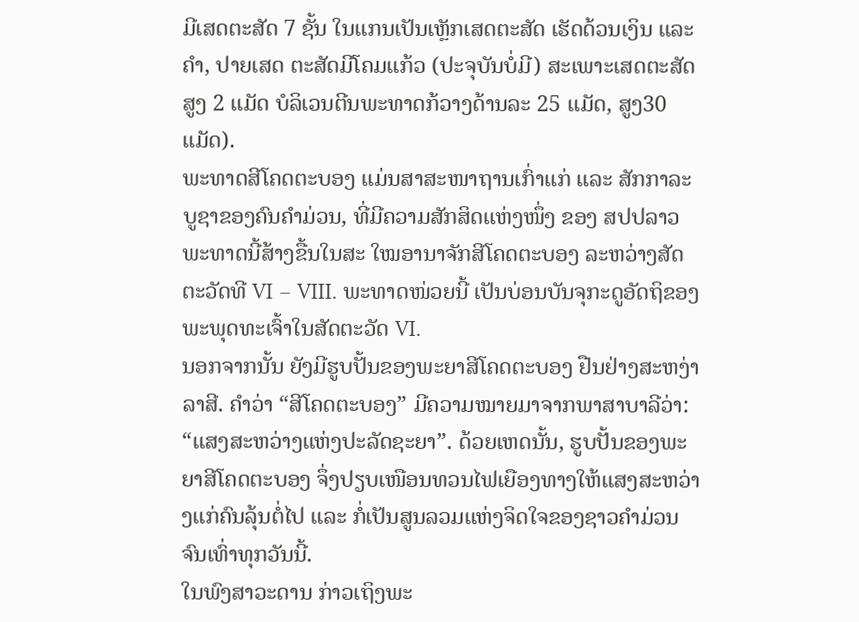ມີເສດຕະສັດ 7 ຊັ້ນ ໃນແກນເປັນເຫຼັກເສດຕະສັດ ເຮັດດ້ວນເງິນ ແລະ ຄຳ, ປາຍເສດ ຕະສັດມີໂຄມແກ້ວ (ປະຈຸບັນບໍ່ມີ) ສະເພາະເສດຕະສັດສູງ 2 ແມັດ ບໍລິເວນຕີນພະທາດກ້ວາງດ້ານລະ 25 ແມັດ, ສູງ30 ແມັດ).
ພະທາດສີໂຄດຕະບອງ ແມ່ນສາສະໜາຖານເກົ່າແກ່ ແລະ ສັກກາລະບູຊາຂອງຄົນຄໍາມ່ວນ, ທີ່ມີຄວາມສັກສິດແຫ່ງໜຶ່ງ ຂອງ ສປປລາວ ພະທາດນີ້ສ້າງຂື້ນໃນສະ ໃໝອານາຈັກສີໂຄດຕະບອງ ລະຫວ່າງສັດຕະວັດທີ VI – VIII. ພະທາດໜ່ວຍນີ້ ເປັນບ່ອນບັນຈຸກະດູອັດຖິຂອງພະພຸດທະເຈົ້າໃນສັດຕະວັດ VI.
ນອກຈາກນັ້ນ ຍັງມີຮູບປັ້ນຂອງພະຍາສີໂຄດຕະບອງ ຢືນຢ່າງສະຫງ່າລາສີ. ຄຳວ່າ “ສີໂຄດຕະບອງ” ມີຄວາມໝາຍມາຈາກພາສາບາລີວ່າ: “ແສງສະຫວ່າງແຫ່ງປະລັດຊະຍາ”. ດ້ວຍເຫດນັ້ນ, ຮູບປັ້ນຂອງພະຍາສີໂຄດຕະບອງ ຈຶ່ງປຽບເໜືອນທວນໄຟເຍືອງທາງໃຫ້ແສງສະຫວ່າງແກ່ຄົນລຸ້ນຕໍ່ໄປ ແລະ ກໍ່ເປັນສູນລວມແຫ່ງຈິດໃຈຂອງຊາວຄຳມ່ວນ ຈົນເທົ່າທຸກວັນນີ້.
ໃນພົງສາວະດານ ກ່າວເຖິງພະ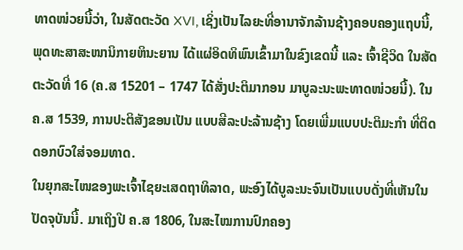ທາດໜ່ວຍນີ້ວ່າ, ໃນສັດຕະວັດ XVI, ເຊິ່ງເປັນໄລຍະທີ່ອານາຈັກລ້ານຊ້າງຄອບຄອງແຖບນີ້, ພຸດທະສາສະໜານິກາຍຫິນະຍານ ໄດ້ແຜ່ອິດທິພົນເຂົ້າມາໃນຂົງເຂດນີ້ ແລະ ເຈົ້າຊີວິດ ໃນສັດຕະວັດທີ່ 16 (ຄ.ສ 15201 – 1747 ໄດ້ສັ່ງປະຕິມາກອນ ມາບູລະນະພະທາດໜ່ວຍນີ້). ໃນ ຄ.ສ 1539, ການປະຕິສັງຂອນເປັນ ແບບສີລະປະລ້ານຊ້າງ ໂດຍເພີ່ມແບບປະຕິມະກຳ ທີ່ຕິດດອກບົວໃສ່ຈອມທາດ.
ໃນຍຸກສະໄໜຂອງພະເຈົ້າໄຊຍະເສດຖາທິລາດ, ພະອົງໄດ້ບູລະນະຈົນເປັນແບບດັ່ງທີ່ເຫັນໃນປັດຈຸບັນນີ້. ມາເຖິງປີ ຄ.ສ 1806, ໃນສະໄໝການປົກຄອງ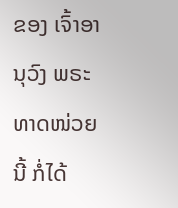ຂອງ ເຈົ້າອານຸວົງ ພຣະທາດໜ່ວຍນີ້ ກໍ່ໄດ້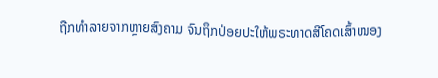ຖືກທຳລາຍຈາກຫຼາຍສົງຄາມ ຈົນຖຶກປ່ອຍປະໃຫ້ພຣະທາດສີໂຄດເສົ້າໜອງ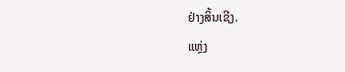ຢ່າງສິ້ນເຊີງ.
ແຫຼ່ງ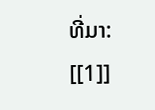ທີ່ມາ: [[1]]